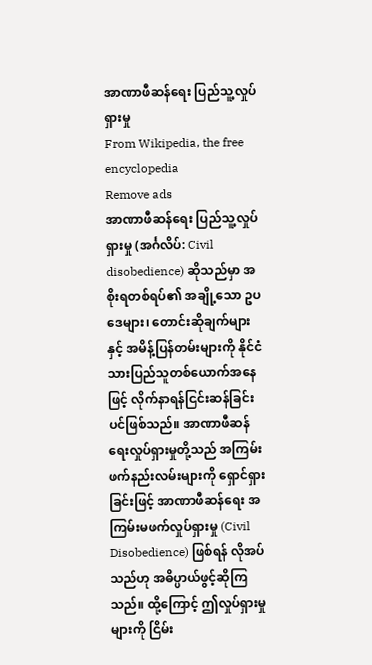အာဏာဖီဆန်ရေး ပြည်သူ့လှုပ်ရှားမှု
From Wikipedia, the free encyclopedia
Remove ads
အာဏာဖီဆန်ရေး ပြည်သူ့လှုပ်ရှားမှု (အင်္ဂလိပ်: Civil disobedience) ဆိုသည်မှာ အစိုးရတစ်ရပ်၏ အချို့သော ဥပဒေများ၊ တောင်းဆိုချက်များနှင့် အမိန့်ပြန်တမ်းများကို နိုင်ငံသားပြည်သူတစ်ယောက်အနေဖြင့် လိုက်နာရန်ငြင်းဆန်ခြင်းပင်ဖြစ်သည်။ အာဏာဖီဆန်ရေးလှုပ်ရှားမှုတို့သည် အကြမ်းဖက်နည်းလမ်းများကို ရှောင်ရှားခြင်းဖြင့် အာဏာဖီဆန်ရေး အကြမ်းမဖက်လှုပ်ရှားမှု (Civil Disobedience) ဖြစ်ရန် လိုအပ်သည်ဟု အဓိပ္ပာယ်ဖွင့်ဆိုကြသည်။ ထို့ကြောင့် ဤလှုပ်ရှားမှုများကို ငြိမ်း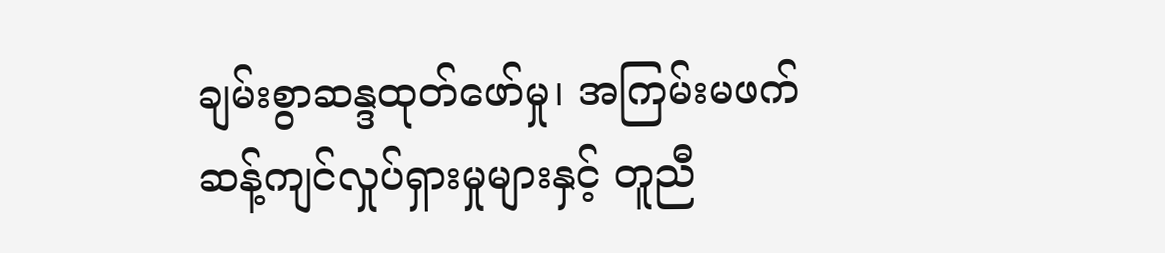ချမ်းစွာဆန္ဒထုတ်ဖော်မှု၊ အကြမ်းမဖက်ဆန့်ကျင်လှုပ်ရှားမှုများနှင့် တူညီ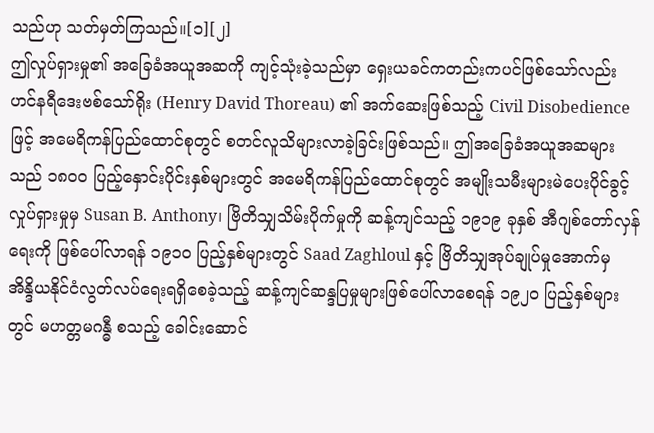သည်ဟု သတ်မှတ်ကြသည်။[၁][၂]
ဤလှုပ်ရှားမှု၏ အခြေခံအယူအဆကို ကျင့်သုံးခဲ့သည်မှာ ရှေးယခင်ကတည်းကပင်ဖြစ်သော်လည်း ဟင်နရီဒေးဗစ်သော်ရိုး (Henry David Thoreau) ၏ အက်ဆေးဖြစ်သည့် Civil Disobedience ဖြင့် အမေရိကန်ပြည်ထောင်စုတွင် စတင်လူသိများလာခဲ့ခြင်းဖြစ်သည်။ ဤအခြေခံအယူအဆများသည် ၁၈၀၀ ပြည့်နှောင်းပိုင်းနှစ်များတွင် အမေရိကန်ပြည်ထောင်စုတွင် အမျိုးသမီးများမဲပေးပိုင်ခွင့်လှုပ်ရှားမှုမှ Susan B. Anthony၊ ဗြိတိသျှသိမ်းပိုက်မှုကို ဆန့်ကျင်သည့် ၁၉၁၉ ခုနှစ် အီဂျစ်တော်လှန်ရေးကို ဖြစ်ပေါ်လာရန် ၁၉၁၀ ပြည့်နှစ်များတွင် Saad Zaghloul နှင့် ဗြိတိသျှအုပ်ချုပ်မှုအောက်မှ အိန္ဒိယနိုင်ငံလွတ်လပ်ရေးရရှိစေခဲ့သည့် ဆန့်ကျင်ဆန္ဒပြမှုများဖြစ်ပေါ်လာစေရန် ၁၉၂၀ ပြည့်နှစ်များတွင် မဟတ္တမဂန္ဓီ စသည့် ခေါင်းဆောင်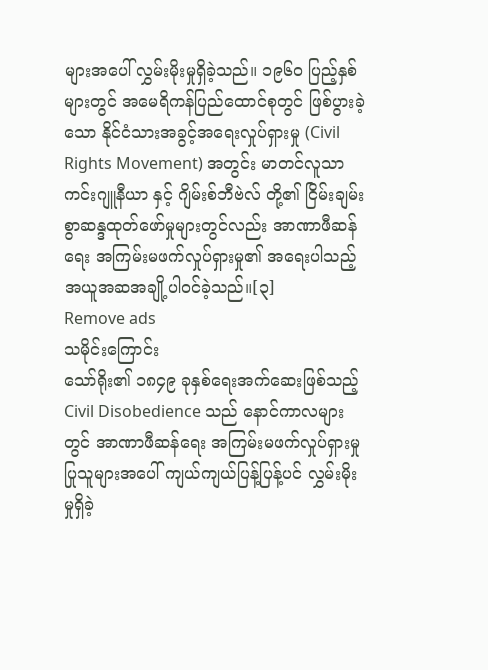များအပေါ် လွှမ်းမိုးမှုရှိခဲ့သည်။ ၁၉၆၀ ပြည့်နှစ်များတွင် အမေရိကန်ပြည်ထောင်စုတွင် ဖြစ်ပွားခဲ့သော နိုင်ငံသားအခွင့်အရေးလှုပ်ရှားမှု (Civil Rights Movement) အတွင်း မာတင်လူသာကင်းဂျူနီယာ နှင့် ဂျိမ်းစ်ဘီဗဲလ် တို့၏ ငြိမ်းချမ်းစွာဆန္ဒထုတ်ဖော်မှုများတွင်လည်း အာဏာဖီဆန်ရေး အကြမ်းမဖက်လှုပ်ရှားမှု၏ အရေးပါသည့် အယူအဆအချို့ပါဝင်ခဲ့သည်။[၃]
Remove ads
သမိုင်းကြောင်း
သော်ရိုး၏ ၁၈၄၉ ခုနှစ်ရေးအက်ဆေးဖြစ်သည့် Civil Disobedience သည် နောင်ကာလများတွင် အာဏာဖီဆန်ရေး အကြမ်းမဖက်လှုပ်ရှားမှုပြုသူများအပေါ် ကျယ်ကျယ်ပြန့်ပြန့်ပင် လွှမ်းမိုးမှုရှိခဲ့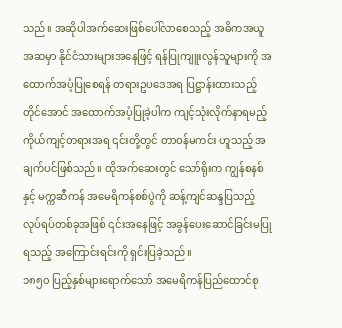သည်။ အဆိုပါအက်ဆေးဖြစ်ပေါ်လာစေသည့် အဓိကအယူအဆမှာ နိုင်ငံသားများအနေဖြင့် ရန်ပြုကျူးလွန်သူများကို အထောက်အပံ့ပြုစေရန် တရားဥပဒေအရ ပြဋ္ဌာန်းထားသည့်တိုင်အောင် အထောက်အပံ့ပြုခဲ့ပါက ကျင့်သုံးလိုက်နာရမည့် ကိုယ်ကျင့်တရားအရ ၎င်းတို့တွင် တာဝန်မကင်း ဟူသည့် အချက်ပင်ဖြစ်သည်။ ထိုအက်ဆေးတွင် သော်ရိုးက ကျွန်စနစ်နှင့် မက္ကဆီကန် အမေရိကန်စစ်ပွဲကို ဆန့်ကျင်ဆန္ဒပြသည့် လုပ်ရပ်တစ်ခုအဖြစ် ၎င်းအနေဖြင့် အခွန်ပေးဆောင်ခြင်းမပြုရသည့် အကြောင်းရင်းကို ရှင်းပြခဲ့သည်။
၁၈၅၀ ပြည့်နှစ်များရောက်သော် အမေရိကန်ပြည်ထောင်စု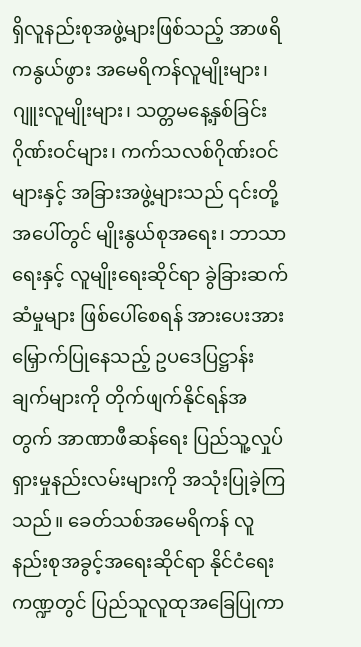ရှိလူနည်းစုအဖွဲ့များဖြစ်သည့် အာဖရိကနွယ်ဖွား အမေရိကန်လူမျိုးများ၊ ဂျူးလူမျိုးများ၊ သတ္တမနေ့နှစ်ခြင်းဂိုဏ်းဝင်များ၊ ကက်သလစ်ဂိုဏ်းဝင်များနှင့် အခြားအဖွဲ့များသည် ၎င်းတို့အပေါ်တွင် မျိုးနွယ်စုအရေး၊ ဘာသာရေးနှင့် လူမျိုးရေးဆိုင်ရာ ခွဲခြားဆက်ဆံမှုများ ဖြစ်ပေါ်စေရန် အားပေးအားမြှောက်ပြုနေသည့် ဥပဒေပြဋ္ဌာန်းချက်များကို တိုက်ဖျက်နိုင်ရန်အတွက် အာဏာဖီဆန်ရေး ပြည်သူ့လှုပ်ရှားမှုနည်းလမ်းများကို အသုံးပြုခဲ့ကြသည်။ ခေတ်သစ်အမေရိကန် လူနည်းစုအခွင့်အရေးဆိုင်ရာ နိုင်ငံရေးကဏ္ဍတွင် ပြည်သူလူထုအခြေပြုကာ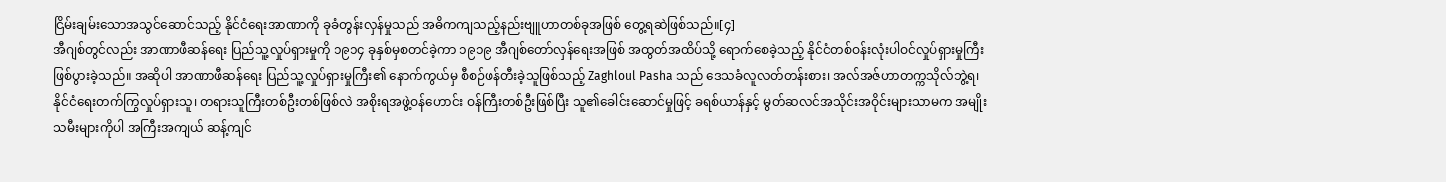ငြိမ်းချမ်းသောအသွင်ဆောင်သည့် နိုင်ငံရေးအာဏာကို ခုခံတွန်းလှန်မှုသည် အဓိကကျသည့်နည်းဗျူဟာတစ်ခုအဖြစ် တွေ့ရဆဲဖြစ်သည်။[၄]
အီဂျစ်တွင်လည်း အာဏာဖီဆန်ရေး ပြည်သူ့လှုပ်ရှားမှုကို ၁၉၁၄ ခုနှစ်မှစတင်ခဲ့ကာ ၁၉၁၉ အီဂျစ်တော်လှန်ရေးအဖြစ် အထွတ်အထိပ်သို့ ရောက်စေခဲ့သည့် နိုင်ငံတစ်ဝန်းလုံးပါဝင်လှုပ်ရှားမှုကြီး ဖြစ်ပွားခဲ့သည်။ အဆိုပါ အာဏာဖီဆန်ရေး ပြည်သူ့လှုပ်ရှားမှုကြီး၏ နောက်ကွယ်မှ စီစဉ်ဖန်တီးခဲ့သူဖြစ်သည့် Zaghloul Pasha သည် ဒေသခံလူလတ်တန်းစား၊ အလ်အဇ်ဟာတက္ကသိုလ်ဘွဲ့ရ၊ နိုင်ငံရေးတက်ကြွလှုပ်ရှားသူ၊ တရားသူကြီးတစ်ဦးတစ်ဖြစ်လဲ အစိုးရအဖွဲ့ဝန်ဟောင်း ဝန်ကြီးတစ်ဦးဖြစ်ပြီး သူ၏ခေါင်းဆောင်မှုဖြင့် ခရစ်ယာန်နှင့် မွတ်ဆလင်အသိုင်းအဝိုင်းများသာမက အမျိုးသမီးများကိုပါ အကြီးအကျယ် ဆန့်ကျင်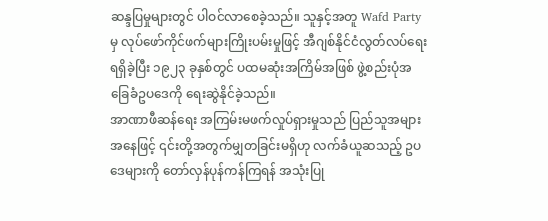ဆန္ဒပြမှုများတွင် ပါဝင်လာစေခဲ့သည်။ သူနှင့်အတူ Wafd Party မှ လုပ်ဖော်ကိုင်ဖက်များကြိုးပမ်းမှုဖြင့် အီဂျစ်နိုင်ငံလွတ်လပ်ရေးရရှိခဲ့ပြီး ၁၉၂၃ ခုနှစ်တွင် ပထမဆုံးအကြိမ်အဖြစ် ဖွဲ့စည်းပုံအခြေခံဥပဒေကို ရေးဆွဲနိုင်ခဲ့သည်။
အာဏာဖီဆန်ရေး အကြမ်းမဖက်လှုပ်ရှားမှုသည် ပြည်သူအများအနေဖြင့် ၎င်းတို့အတွက်မျှတခြင်းမရှိဟု လက်ခံယူဆသည့် ဥပဒေများကို တော်လှန်ပုန်ကန်ကြရန် အသုံးပြု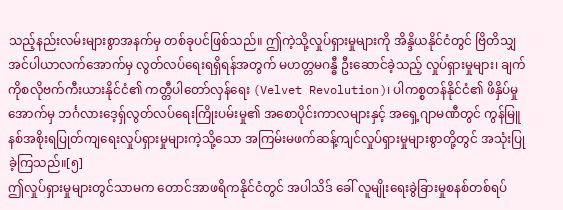သည့်နည်းလမ်းများစွာအနက်မှ တစ်ခုပင်ဖြစ်သည်။ ဤကဲ့သို့လှုပ်ရှားမှုများကို အိန္ဒိယနိုင်ငံတွင် ဗြိတိသျှအင်ပါယာလက်အောက်မှ လွတ်လပ်ရေးရရှိရန်အတွက် မဟတ္တမဂန္ဓီ ဦးဆောင်ခဲ့သည့် လှုပ်ရှားမှုများ၊ ချက်ကိုစလိုဗက်ကီးယားနိုင်ငံ၏ ကတ္တီပါတော်လှန်ရေး (Velvet Revolution)၊ ပါကစ္စတန်နိုင်ငံ၏ ဖိနှိပ်မှုအောက်မှ ဘင်္ဂလားဒေ့ရှ်လွတ်လပ်ရေးကြိုးပမ်းမှု၏ အစောပိုင်းကာလများနှင့် အရှေ့ဂျာမဏီတွင် ကွန်မြူနစ်အစိုးရပြုတ်ကျရေးလှုပ်ရှားမှုများကဲ့သို့သော အကြမ်းမဖက်ဆန့်ကျင်လှုပ်ရှားမှုများစွာတို့တွင် အသုံးပြုခဲ့ကြသည်။[၅]
ဤလှုပ်ရှားမှုများတွင်သာမက တောင်အာဖရိကနိုင်ငံတွင် အပါသိဒ် ခေါ် လူမျိုးရေးခွဲခြားမှုစနစ်တစ်ရပ်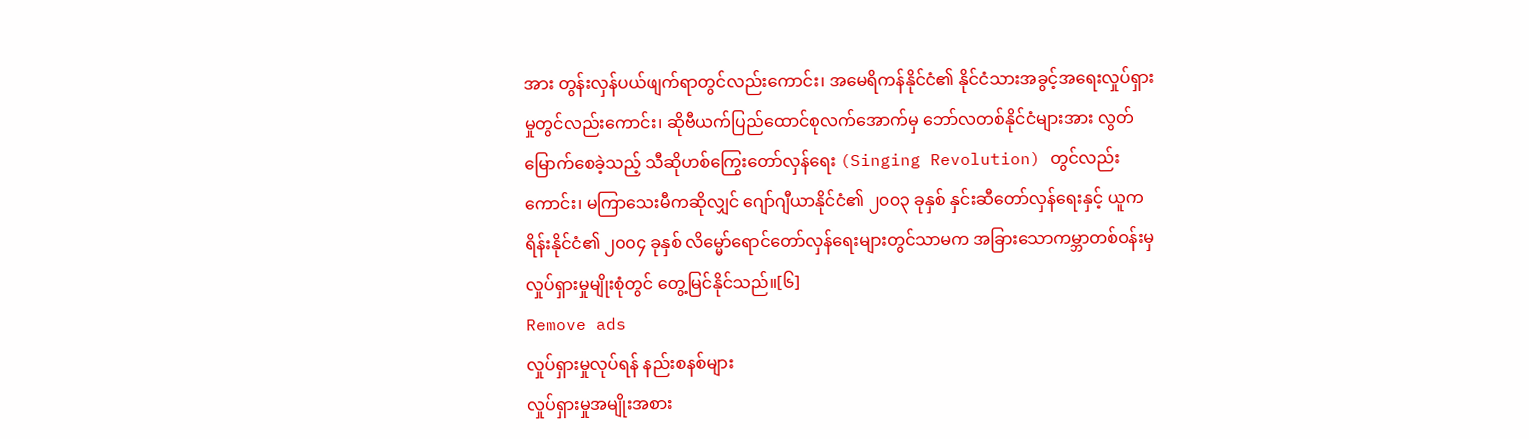အား တွန်းလှန်ပယ်ဖျက်ရာတွင်လည်းကောင်း၊ အမေရိကန်နိုင်ငံ၏ နိုင်ငံသားအခွင့်အရေးလှုပ်ရှားမှုတွင်လည်းကောင်း၊ ဆိုဗီယက်ပြည်ထောင်စုလက်အောက်မှ ဘော်လတစ်နိုင်ငံများအား လွတ်မြောက်စေခဲ့သည့် သီဆိုဟစ်ကြွေးတော်လှန်ရေး (Singing Revolution) တွင်လည်းကောင်း၊ မကြာသေးမီကဆိုလျှင် ဂျော်ဂျီယာနိုင်ငံ၏ ၂၀၀၃ ခုနှစ် နှင်းဆီတော်လှန်ရေးနှင့် ယူကရိန်းနိုင်ငံ၏ ၂၀၀၄ ခုနှစ် လိမ္မော်ရောင်တော်လှန်ရေးများတွင်သာမက အခြားသောကမ္ဘာတစ်ဝန်းမှ လှုပ်ရှားမှုမျိုးစုံတွင် တွေ့မြင်နိုင်သည်။[၆]
Remove ads
လှုပ်ရှားမှုလုပ်ရန် နည်းစနစ်များ
လှုပ်ရှားမှုအမျိုးအစား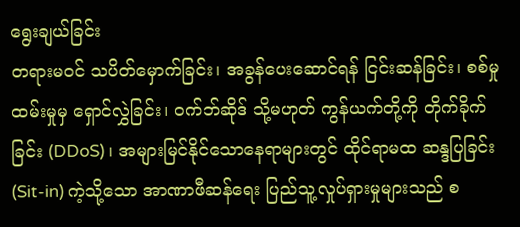ရွေးချယ်ခြင်း
တရားမဝင် သပိတ်မှောက်ခြင်း၊ အခွန်ပေးဆောင်ရန် ငြင်းဆန်ခြင်း၊ စစ်မှုထမ်းမှုမှ ရှောင်လွှဲခြင်း၊ ဝက်ဘ်ဆိုဒ် သို့မဟုတ် ကွန်ယက်တို့ကို တိုက်ခိုက်ခြင်း (DDoS)၊ အများမြင်နိုင်သောနေရာများတွင် ထိုင်ရာမထ ဆန္ဒပြခြင်း (Sit-in) ကဲ့သို့သော အာဏာဖီဆန်ရေး ပြည်သူ့လှုပ်ရှားမှုများသည် စ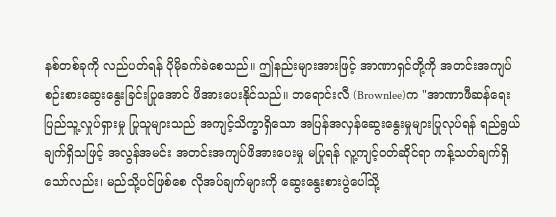နစ်တစ်ခုကို လည်ပတ်ရန် ပိုမိုခက်ခဲစေသည်။ ဤနည်းများအားဖြင့် အာဏာရှင်တို့ကို အတင်းအကျပ် စဉ်းစားဆွေးနွေးခြင်းပြုအောင် ဖိအားပေးနိုင်သည်။ ဘရောင်းလီ (Brownlee)က "အာဏာဖီဆန်ရေး ပြည်သူ့လှုပ်ရှားမှု ပြုသူများသည် အကျင့်သိက္ခာရှိသော အပြန်အလှန်ဆွေးနွေးမှုများပြုလုပ်ရန် ရည်ရွယ်ချက်ရှိသဖြင့် အလွန်အမင်း အတင်းအကျပ်ဖိအားပေးမှု မပြုရန် လူ့ကျင့်ဝတ်ဆိုင်ရာ ကန့်သတ်ချက်ရှိသော်လည်း၊ မည်သို့ပင်ဖြစ်စေ လိုအပ်ချက်များကို ဆွေးနွေးစားပွဲပေါ်သို့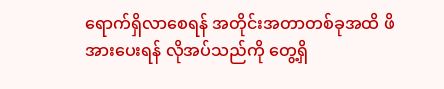ရောက်ရှိလာစေရန် အတိုင်းအတာတစ်ခုအထိ ဖိအားပေးရန် လိုအပ်သည်ကို တွေ့ရှိ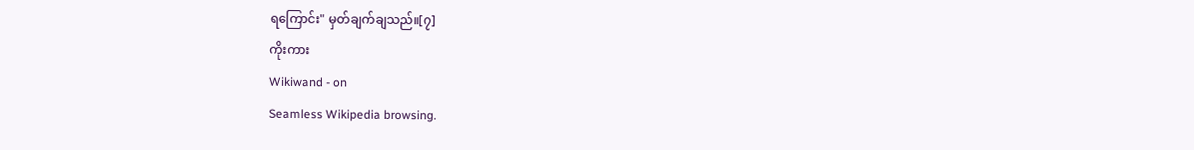ရကြောင်း" မှတ်ချက်ချသည်။[၇]
ကိုးကား
Wikiwand - on
Seamless Wikipedia browsing.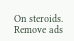On steroids.
Remove ads